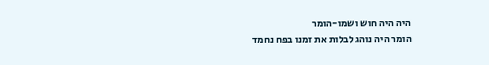היה היה חוש ושמו-הומר
הומר היה נוהג לבלות את זמנו בפח נחמד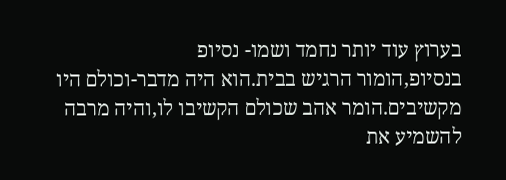בערוץ עוד יותר נחמד ושמו- נסיופ
בנסיופ,הומור הרגיש בבית.הוא היה מדבר-וכולם היו מקשיבים.הומר אהב שכולם הקשיבו לו,והיה מרבה להשמיע את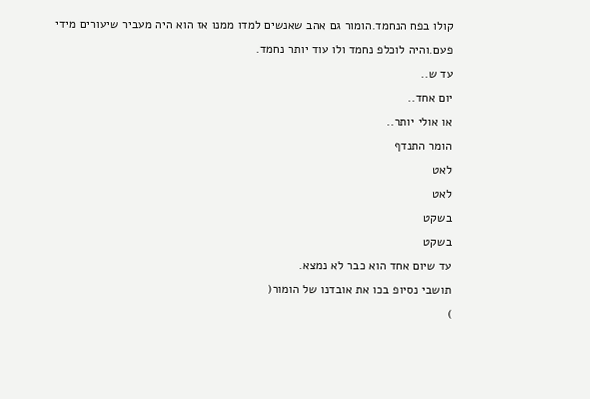קולו בפח הנחמד.הומור גם אהב שאנשים למדו ממנו אז הוא היה מעביר שיעורים מידי פעם.והיה לוכלפ נחמד ולו עוד יותר נחמד.
עד ש..
יום אחד..
או אולי יותר..
הומר התנדף
לאט
לאט
בשקט
בשקט
עד שיום אחד הוא כבר לא נמצא.
תושבי נסיופ בכו את אובדנו של הומור(
)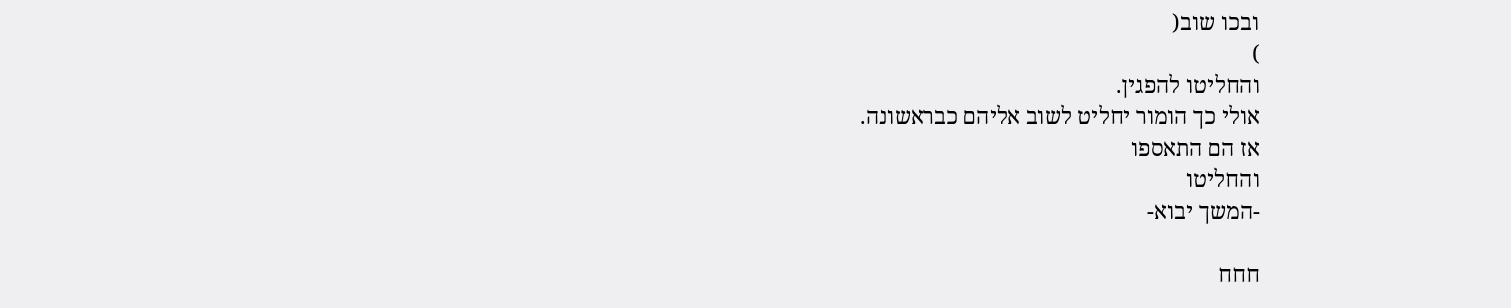ובכו שוב(
)
והחליטו להפגין.
אולי כך הומור יחליט לשוב אליהם כבראשונה.
אז הם התאספו
והחליטו
-המשך יבוא-

חחח